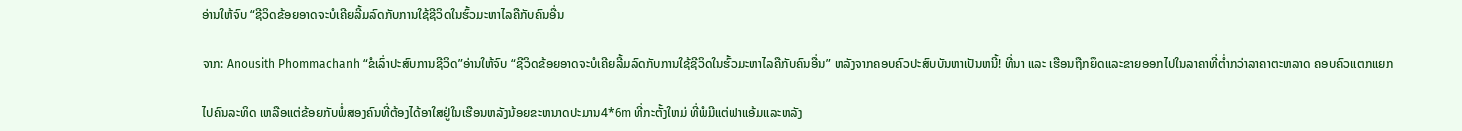ອ່ານໃຫ້ຈົບ “ຊີວິດຂ້ອຍອາດຈະບໍເຄີຍລີ້ມລົດກັບການໃຊ້ຊີວິດໃນຮົ້ວມະຫາໄລຄືກັບຄົນອື່ນ

ຈາກ: Anousith Phommachanh “ຂໍເລົ່າປະສົບການຊີວິດ”ອ່ານໃຫ້ຈົບ “ຊີວິດຂ້ອຍອາດຈະບໍເຄີຍລີ້ມລົດກັບການໃຊ້ຊີວິດໃນຮົ້ວມະຫາໄລຄືກັບຄົນອື່ນ” ຫລັງຈາກຄອບຄົວປະສົບບັນຫາເປັນຫນີ້! ທີ່ນາ ແລະ ເຮືອນຖືກຍຶດແລະຂາຍອອກໄປໃນລາຄາທີ່ຕ່ຳກວ່າລາຄາຕະຫລາດ ຄອບຄົວແຕກແຍກ

ໄປຄົນລະທິດ ເຫລືອແຕ່ຂ້ອຍກັບພໍ່ສອງຄົນທີ່ຕ້ອງໄດ້ອາໃສຢູ່ໃນເຮືອນຫລັງນ້ອຍຂະຫນາດປະມານ4*6m ທີ່ກະຕັ້ງໃຫມ່ ທີ່ພໍມີແຕ່ຟາແອ້ມແລະຫລັງ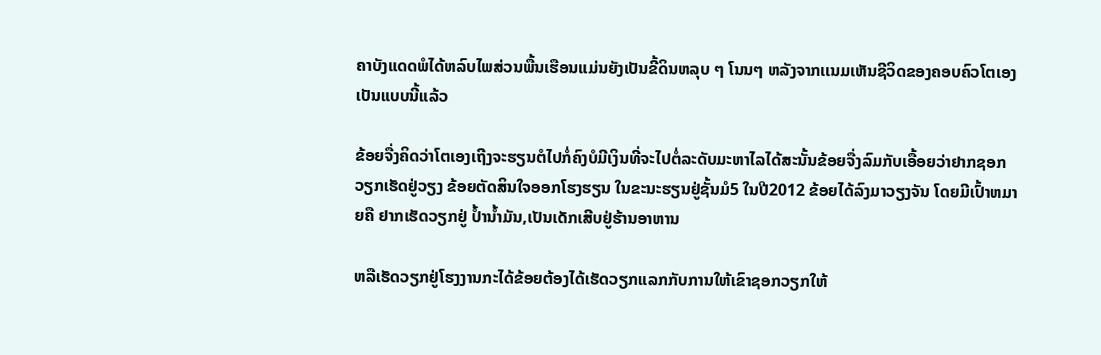ຄາບັງແດດພໍໄດ້ຫລົບໄພສ່ວນພື້ນເຮືອນແມ່ນຍັງເປັນຂີ້ດິນຫລຸບ ໆ ໂນນໆ ຫລັງຈາກເເນມເຫັນຊີວິດຂອງຄອບຄົວໂຕເອງເປັນແບບນີ້ແລ້ວ

ຂ້ອຍຈື່ງຄິດວ່າໂຕເອງເຖີງຈະຮຽນຕໍໄປກໍ່ຄົງບໍມີເງິນທີ່ຈະໄປຕໍ່ລະດັບມະຫາໄລໄດ້ສະນັ້ນຂ້ອຍຈື່ງລົມກັບເອື້ອຍວ່າຢາກຊອກວຽກເຮັດຢູ່ວຽງ ຂ້ອຍຕັດສິນໃຈອອກໂຮງຮຽນ ໃນຂະນະຮຽນຢູ່ຊັ້ນມໍ5 ໃນປີ2012 ຂ້ອຍໄດ້ລົງມາວຽງຈັນ ໂດຍມີເປົ້າຫມາຍຄື ຢາກເຮັດວຽກຢູ່ ປ້ຳນ້ຳມັນ,ເປັນເດັກເສີບຢູ່ຮ້ານອາຫານ

ຫລືເຮັດວຽກຢູ່ໂຮງງານກະໄດ້ຂ້ອຍຕ້ອງໄດ້ເຮັດວຽກແລກກັບການໃຫ້ເຂົາຊອກວຽກໃຫ້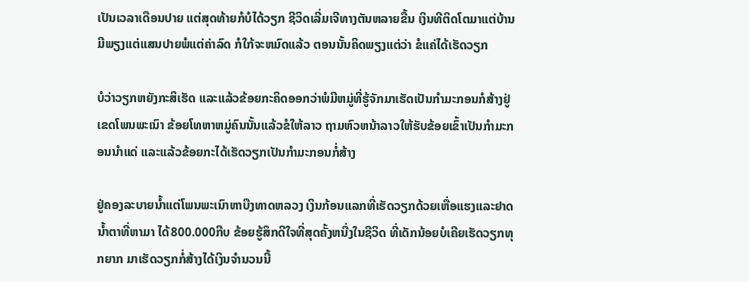ເປັນເວລາເດືອນປາຍ ແຕ່ສຸດທ້າຍກໍບໍໄດ້ວຽກ ຊີວິດເລີ່ມເຈີທາງຕັນຫລາຍຂື້ນ ເງິນທີຕິດໂຕມາແຕ່ບ້ານມີພຽງແຕ່ແສນປາຍພໍແຕ່ຄ່າລົດ ກໍໃກ້ຈະຫມົດແລ້ວ ຕອນນັ້ນຄິດພຽງແຕ່ວ່າ ຂໍແຄ່ໄດ້ເຮັດວຽກ

ບໍວ່າວຽກຫຍັງກະສິເຮັດ ແລະແລ້ວຂ້ອຍກະຄິດອອກວ່າພໍມີຫມູ່ທີ່ຮູ້ຈັກມາເຮັດເປັນກຳມະກອນກໍສ້າງຢູ່ເຂດໂພນພະເນົາ ຂ້ອຍໂທຫາຫມູ່ຄົນນັ້ນແລ້ວຂໍໃຫ້ລາວ ຖາມຫົວຫນ້າລາວໃຫ້ຮັບຂ້ອຍເຂົ້າເປັນກຳມະກອນນຳແດ່ ແລະແລ້ວຂ້ອຍກະໄດ້ເຮັດວຽກເປັນກຳມະກອນກໍ່ສ້າງ

ຢູ່ຄອງລະບາຍນ້ຳແຕ່ໂພນພະເນົາຫາບືງທາດຫລວງ ເງິນກ້ອນແລກທີ່ເຮັດວຽກດ້ວຍເຫື່ອແຮງແລະຢາດນ້ຳຕາທີ່ຫາມາ ໄດ້800.000ກີບ ຂ້ອຍຮູ້ສຶກດີໃຈທີ່ສຸດຄັ້ງຫນື່ງໃນຊີວິດ ທີ່ເດັກນ້ອຍບໍເຄີຍເຮັດວຽກທຸກຍາກ ມາເຮັດວຽກກໍ່ສ້າງໄດ້ເງິນຈຳນວນນີ້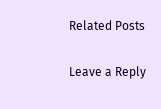Related Posts

Leave a Reply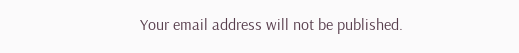Your email address will not be published.